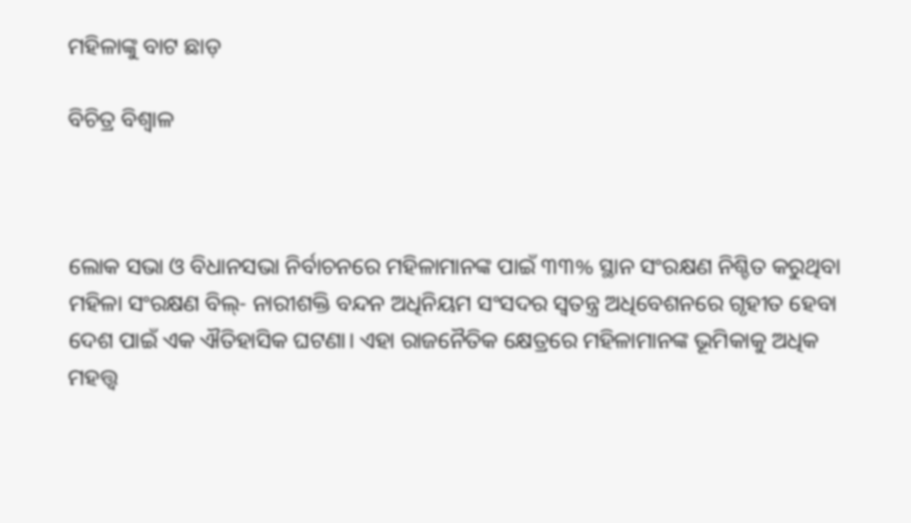ମହିଳାଙ୍କୁ ବାଟ ଛାଡ଼

ବିଚିତ୍ର ବିଶ୍ୱାଳ



ଲୋକ ସଭା ଓ ବିଧାନସଭା ନିର୍ବାଚନରେ ମହିଳାମାନଙ୍କ ପାଇଁ ୩୩% ସ୍ଥାନ ସଂରକ୍ଷଣ ନିଶ୍ଚିତ କରୁଥିବା ମହିଳା ସଂରକ୍ଷଣ ବିଲ୍‌- ନାରୀଶକ୍ତି ବନ୍ଦନ ଅଧିନିୟମ ସଂସଦର ସ୍ବତନ୍ତ୍ର ଅଧିବେଶନରେ ଗୃହୀତ ହେବା ଦେଶ ପାଇଁ ଏକ ଐତିହାସିକ ଘଟଣା। ଏହା ରାଜନୈତିକ କ୍ଷେତ୍ରରେ ମହିଳାମାନଙ୍କ ଭୂମିକାକୁ ଅଧିକ ମହତ୍ତ୍ୱ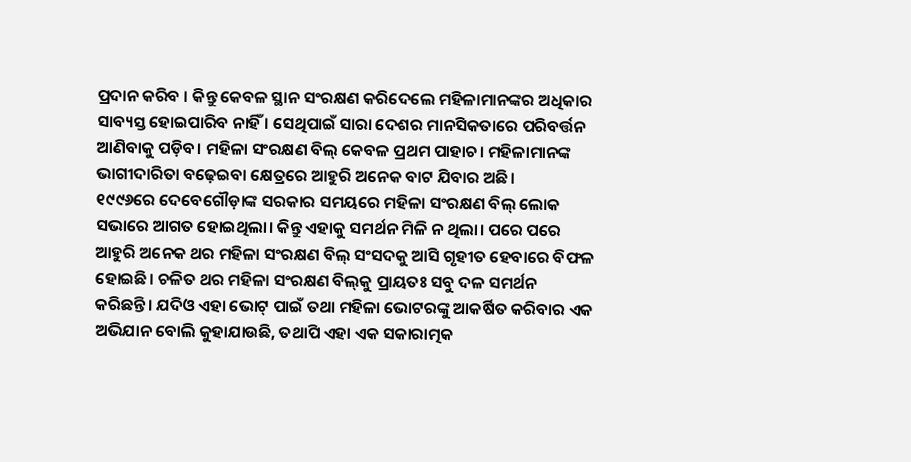ପ୍ରଦାନ କରିବ । କିନ୍ତୁ କେବଳ ସ୍ଥାନ ସଂରକ୍ଷଣ କରିଦେଲେ ମହିଳାମାନଙ୍କର ଅଧିକାର ସାବ୍ୟସ୍ତ ହୋଇପାରିବ ନାହିଁ । ସେଥିପାଇଁ ସାରା ଦେଶର ମାନସିକତାରେ ପରିବର୍ତ୍ତନ ଆଣିବାକୁ ପଡ଼ିବ। ମହିଳା ସଂରକ୍ଷଣ ବିଲ୍‌ କେବଳ ପ୍ରଥମ ପାହାଚ। ମହିଳାମାନଙ୍କ ଭାଗୀଦାରିତା ବଢ଼େଇବା କ୍ଷେତ୍ରରେ ଆହୁରି ଅନେକ ବାଟ ଯିବାର ଅଛି।
୧୯୯୬ରେ ଦେବେଗୌଡ଼ାଙ୍କ ସରକାର ସମୟରେ ମହିଳା ସଂରକ୍ଷଣ ବିଲ୍‌ ଲୋକ ସଭାରେ ଆଗତ ହୋଇଥିଲା। କିନ୍ତୁ ଏହାକୁ ସମର୍ଥନ ମିଳି ନ ଥିଲା। ପରେ ପରେ ଆହୁରି ଅନେକ ଥର ମହିଳା ସଂରକ୍ଷଣ ବିଲ୍‌ ସଂସଦକୁ ଆସି ଗୃହୀତ ହେବାରେ ବିଫଳ ହୋଇଛି। ଚଳିତ ଥର ମହିଳା ସଂରକ୍ଷଣ ବିଲ୍‌କୁ ପ୍ରାୟତଃ ସବୁ ଦଳ ସମର୍ଥନ କରିଛନ୍ତି। ଯଦିଓ ଏହା ଭୋଟ୍‌ ପାଇଁ ତଥା ମହିଳା ଭୋଟରଙ୍କୁ ଆକର୍ଷିତ କରିବାର ଏକ ଅଭିଯାନ ବୋଲି କୁହାଯାଉଛି, ତଥାପି ଏହା ଏକ ସକାରାତ୍ମକ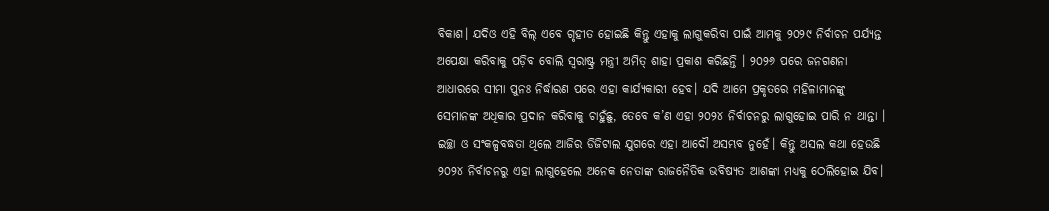ବିକାଶ। ଯଦିଓ ଏହି ବିଲ୍‌ ଏବେ ଗୃହୀତ ହୋଇଛି କିନ୍ତୁ ଏହାକୁ ଲାଗୁକରିବା ପାଇଁ ଆମକୁ ୨୦୨୯ ନିର୍ବାଚନ ପର୍ଯ୍ୟନ୍ତ ଅପେକ୍ଷା କରିବାକୁ ପଡ଼ିବ ବୋଲି ସ୍ବରାଷ୍ଟ୍ର ମନ୍ତ୍ରୀ ଅମିତ୍‌ ଶାହା ପ୍ରକାଶ କରିଛନ୍ତି । ୨୦୨୬ ପରେ ଜନଗଣନା ଆଧାରରେ ସୀମା ପୁନଃ ନିର୍ଦ୍ଧାରଣ ପରେ ଏହା କାର୍ଯ୍ୟକାରୀ ହେବ। ଯଦି ଆମେ ପ୍ରକୃତରେ ମହିଳାମାନଙ୍କୁ ସେମାନଙ୍କ ଅଧିକାର ପ୍ରଦାନ କରିବାକୁ ଚାହୁଁଛୁ, ତେବେ କ’ଣ ଏହା ୨୦୨୪ ନିର୍ବାଚନରୁ ଲାଗୁହୋଇ ପାରି ନ ଥାନ୍ତା । ଇଚ୍ଛା ଓ ସଂକଳ୍ପବଦ୍ଧତା ଥିଲେ ଆଜିର ଡିଜିଟାଲ ଯୁଗରେ ଏହା ଆଦୌ ଅସମ୍ଭବ ନୁହେଁ। କିନ୍ତୁ ଅସଲ କଥା ହେଉଛି ୨୦୨୪ ନିର୍ବାଚନରୁ ଏହା ଲାଗୁହେଲେ ଅନେକ ନେତାଙ୍କ ରାଜନୈତିକ ଭବିଷ୍ୟତ ଆଶଙ୍କା ମଧ୍ୟକୁ ଠେଲିହୋଇ ଯିବ।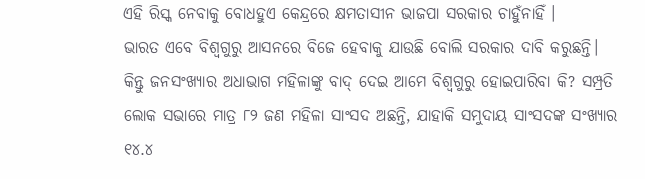ଏହି ରିସ୍କ ନେବାକୁ ବୋଧହୁଏ କେନ୍ଦ୍ରରେ କ୍ଷମତାସୀନ ଭାଜପା ସରକାର ଚାହୁଁନାହିଁ ।
ଭାରତ ଏବେ ବିଶ୍ୱଗୁରୁ ଆସନରେ ବିଜେ ହେବାକୁ ଯାଉଛି ବୋଲି ସରକାର ଦାବି କରୁଛନ୍ତି।
କିନ୍ତୁ ଜନସଂଖ୍ୟାର ଅଧାଭାଗ ମହିଳାଙ୍କୁ ବାଦ୍‌ ଦେଇ ଆମେ ବିଶ୍ୱଗୁରୁ ହୋଇପାରିବା କି? ସମ୍ପ୍ରତି ଲୋକ ସଭାରେ ମାତ୍ର ୮୨ ଜଣ ମହିଳା ସାଂସଦ ଅଛନ୍ତି, ଯାହାକି ସମୁଦାୟ ସାଂସଦଙ୍କ ସଂଖ୍ୟାର ୧୪.୪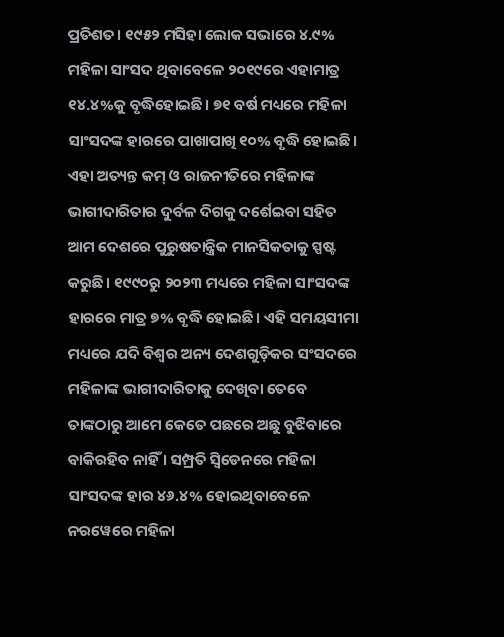ପ୍ରତିଶତ। ୧୯୫୨ ମସିହା ଲୋକ ସଭାରେ ୪.୯% ମହିଳା ସାଂସଦ ଥିବାବେଳେ ୨୦୧୯ରେ ଏହାମାତ୍ର ୧୪.୪%କୁ ବୃଦ୍ଧିହୋଇଛି। ୭୧ ବର୍ଷ ମଧ୍ୟରେ ମହିଳା ସାଂସଦଙ୍କ ହାରରେ ପାଖାପାଖି ୧୦% ବୃଦ୍ଧି ହୋଇଛି। ଏହା ଅତ୍ୟନ୍ତ କମ୍‌ ଓ ରାଜନୀତିରେ ମହିଳାଙ୍କ ଭାଗୀଦାରିତାର ଦୁର୍ବଳ ଦିଗକୁ ଦର୍ଶେଇବା ସହିତ ଆମ ଦେଶରେ ପୁରୁଷତାନ୍ତ୍ରିକ ମାନସିକତାକୁ ସ୍ପଷ୍ଟ କରୁଛି। ୧୯୯୦ରୁ ୨୦୨୩ ମଧ୍ୟରେ ମହିଳା ସାଂସଦଙ୍କ ହାରରେ ମାତ୍ର ୭% ବୃଦ୍ଧି ହୋଇଛି। ଏହି ସମୟସୀମା ମଧ୍ୟରେ ଯଦି ବିଶ୍ୱର ଅନ୍ୟ ଦେଶଗୁଡ଼ିକର ସଂସଦରେ ମହିଳାଙ୍କ ଭାଗୀଦାରିତାକୁ ଦେଖିବା ତେବେ ତାଙ୍କଠାରୁ ଆମେ କେତେ ପଛରେ ଅଛୁ ବୁଝିବାରେ ବାକିରହିବ ନାହିଁ । ସମ୍ପ୍ରତି ସ୍ବିଡେନରେ ମହିଳା ସାଂସଦଙ୍କ ହାର ୪୬.୪% ହୋଇଥିବାବେଳେ ନରୱେରେ ମହିଳା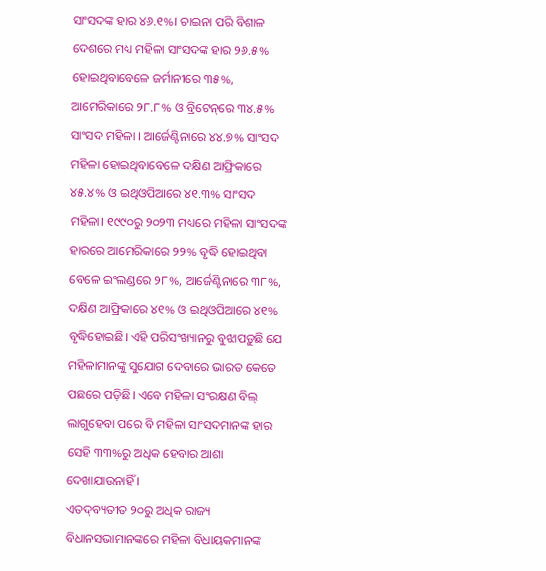ସାଂସଦଙ୍କ ହାର ୪୬.୧%। ଚାଇନା ପରି ବିଶାଳ ଦେଶରେ ମଧ୍ୟ ମହିଳା ସାଂସଦଙ୍କ ହାର ୨୬.୫% ହୋଇଥିବାବେଳେ ଜର୍ମାନୀରେ ୩୫%, ଆମେରିକାରେ ୨୮.୮% ଓ ବ୍ରିଟେନ୍‌ରେ ୩୪.୫% ସାଂସଦ ମହିଳା । ଆର୍ଜେଣ୍ଟିନାରେ ୪୪.୭% ସାଂସଦ ମହିଳା ହୋଇଥିବାବେଳେ ଦକ୍ଷିଣ ଆଫ୍ରିକାରେ ୪୫.୪% ଓ ଇଥିଓପିଆରେ ୪୧.୩% ସାଂସଦ ମହିଳା। ୧୯୯୦ରୁ ୨୦୨୩ ମଧ୍ୟରେ ମହିଳା ସାଂସଦଙ୍କ ହାରରେ ଆମେରିକାରେ ୨୨% ବୃଦ୍ଧି ହୋଇଥିବା ବେଳେ ଇଂଲଣ୍ଡରେ ୨୮%, ଆର୍ଜେଣ୍ଟିନାରେ ୩୮%, ଦକ୍ଷିଣ ଆଫ୍ରିକାରେ ୪୧% ଓ ଇଥିଓପିଆରେ ୪୧% ବୃଦ୍ଧିହୋଇଛି। ଏହି ପରିସଂଖ୍ୟାନରୁ ବୁଝାପଡ଼ୁଛି ଯେ ମହିଳାମାନଙ୍କୁ ସୁଯୋଗ ଦେବାରେ ଭାରତ କେତେ ପଛରେ ପଡ଼ିଛି। ଏବେ ମହିଳା ସଂରକ୍ଷଣ ବିଲ୍‌ ଲାଗୁହେବା ପରେ ବି ମହିଳା ସାଂସଦମାନଙ୍କ ହାର ସେହି ୩୩%ରୁ ଅଧିକ ହେବାର ଆଶା ଦେଖାଯାଉନାହିଁ ।
ଏତଦ୍‌ବ୍ୟତୀତ ୨୦ରୁ ଅଧିକ ରାଜ୍ୟ ବିଧାନସଭାମାନଙ୍କରେ ମହିଳା ବିଧାୟକମାନଙ୍କ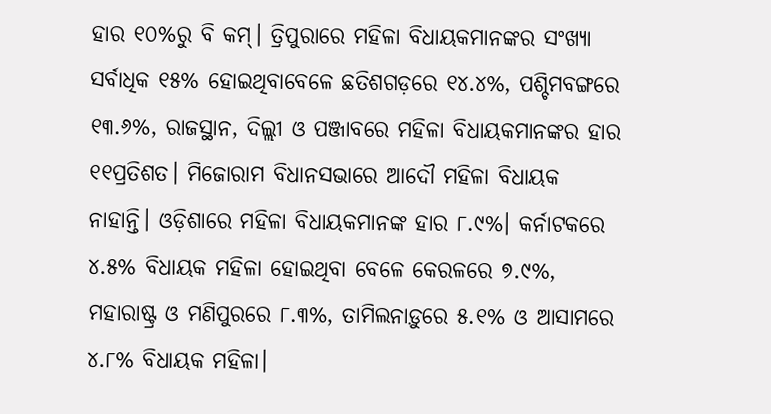ହାର ୧୦%ରୁ ବି କମ୍‌। ତ୍ରିପୁରାରେ ମହିଳା ବିଧାୟକମାନଙ୍କର ସଂଖ୍ୟା ସର୍ବାଧିକ ୧୫% ହୋଇଥିବାବେଳେ ଛତିଶଗଡ଼ରେ ୧୪.୪%, ପଶ୍ଚିମବଙ୍ଗରେ ୧୩.୬%, ରାଜସ୍ଥାନ, ଦିଲ୍ଲୀ ଓ ପଞ୍ଜାବରେ ମହିଳା ବିଧାୟକମାନଙ୍କର ହାର ୧୧ପ୍ରତିଶତ। ମିଜୋରାମ ବିଧାନସଭାରେ ଆଦୌ ମହିଳା ବିଧାୟକ ନାହାନ୍ତି। ଓଡ଼ିଶାରେ ମହିଳା ବିଧାୟକମାନଙ୍କ ହାର ୮.୯%। କର୍ନାଟକରେ ୪.୫% ବିଧାୟକ ମହିଳା ହୋଇଥିବା ବେଳେ କେରଳରେ ୭.୯%, ମହାରାଷ୍ଟ୍ର ଓ ମଣିପୁରରେ ୮.୩%, ତାମିଲନାଡ଼ୁରେ ୫.୧% ଓ ଆସାମରେ ୪.୮% ବିଧାୟକ ମହିଳା।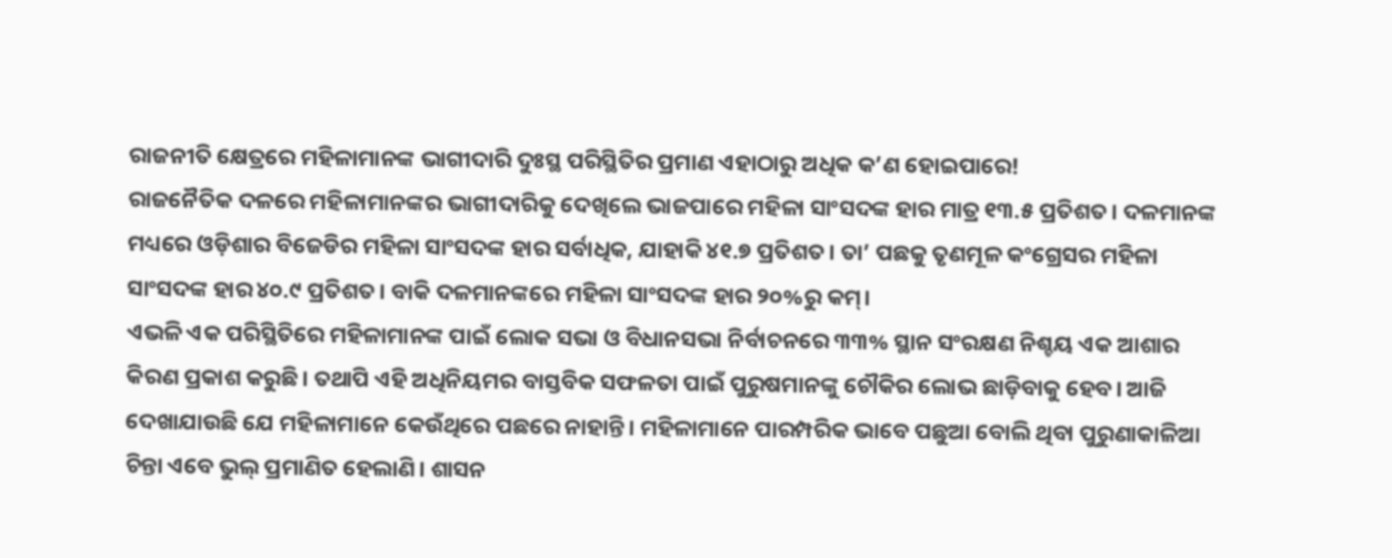ରାଜନୀତି କ୍ଷେତ୍ରରେ ମହିଳାମାନଙ୍କ ଭାଗୀଦାରି ଦୁଃସ୍ଥ ପରିସ୍ଥିତିର ପ୍ରମାଣ ଏହାଠାରୁ ଅଧିକ କ’ଣ ହୋଇପାରେ!
ରାଜନୈତିକ ଦଳରେ ମହିଳାମାନଙ୍କର ଭାଗୀଦାରିକୁ ଦେଖିଲେ ଭାଜପାରେ ମହିଳା ସାଂସଦଙ୍କ ହାର ମାତ୍ର ୧୩.୫ ପ୍ରତିଶତ। ଦଳମାନଙ୍କ ମଧ୍ୟରେ ଓଡ଼ିଶାର ବିଜେଡିର ମହିଳା ସାଂସଦଙ୍କ ହାର ସର୍ବାଧିକ, ଯାହାକି ୪୧.୭ ପ୍ରତିଶତ। ତା’ ପଛକୁ ତୃଣମୂଳ କଂଗ୍ରେସର ମହିଳା ସାଂସଦଙ୍କ ହାର ୪୦.୯ ପ୍ରତିଶତ। ବାକି ଦଳମାନଙ୍କରେ ମହିଳା ସାଂସଦଙ୍କ ହାର ୨୦%ରୁ କମ୍‌।
ଏଭଳି ଏକ ପରିସ୍ଥିତିରେ ମହିଳାମାନଙ୍କ ପାଇଁ ଲୋକ ସଭା ଓ ବିଧାନସଭା ନିର୍ବାଚନରେ ୩୩% ସ୍ଥାନ ସଂରକ୍ଷଣ ନିଶ୍ଚୟ ଏକ ଆଶାର କିରଣ ପ୍ରକାଶ କରୁଛି। ତଥାପି ଏହି ଅଧିନିୟମର ବାସ୍ତବିକ ସଫଳତା ପାଇଁ ପୁରୁଷମାନଙ୍କୁ ଚୌକିର ଲୋଭ ଛାଡ଼ିବାକୁ ହେବ। ଆଜି ଦେଖାଯାଉଛି ଯେ ମହିଳାମାନେ କେଉଁଥିରେ ପଛରେ ନାହାନ୍ତି। ମହିଳାମାନେ ପାରମ୍ପରିକ ଭାବେ ପଛୁଆ ବୋଲି ଥିବା ପୁରୁଣାକାଳିଆ ଚିନ୍ତା ଏବେ ଭୁଲ୍‌ ପ୍ରମାଣିତ ହେଲାଣି। ଶାସନ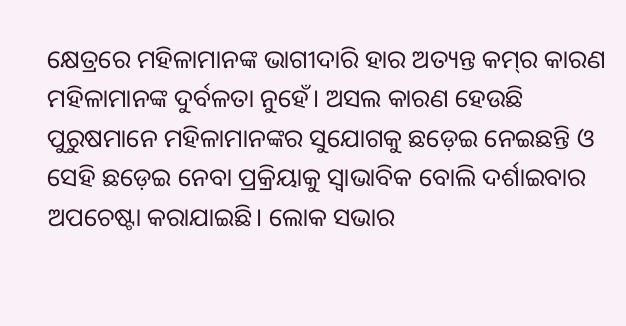କ୍ଷେତ୍ରରେ ମହିଳାମାନଙ୍କ ଭାଗୀଦାରି ହାର ଅତ୍ୟନ୍ତ କମ୍‌ର କାରଣ ମହିଳାମାନଙ୍କ ଦୁର୍ବଳତା ନୁହେଁ। ଅସଲ କାରଣ ହେଉଛି ପୁରୁଷମାନେ ମହିଳାମାନଙ୍କର ସୁଯୋଗକୁ ଛଡ଼େଇ ନେଇଛନ୍ତି ଓ ସେହି ଛଡ଼େଇ ନେବା ପ୍ରକ୍ରିୟାକୁ ସ୍ବାଭାବିକ ବୋଲି ଦର୍ଶାଇବାର ଅପଚେଷ୍ଟା କରାଯାଇଛି। ଲୋକ ସଭାର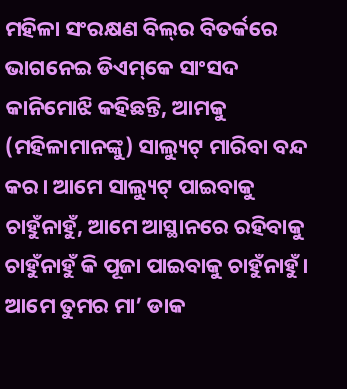ମହିଳା ସଂରକ୍ଷଣ ବିଲ୍‌ର ବିତର୍କରେ ଭାଗନେଇ ଡିଏମ୍‌କେ ସାଂସଦ କାନିମୋଝି କହିଛନ୍ତି, ଆମକୁ (ମହିଳାମାନଙ୍କୁ) ସାଲ୍ୟୁଟ୍‌ ମାରିବା ବନ୍ଦ କର। ଆମେ ସାଲ୍ୟୁଟ୍‌ ପାଇବାକୁ ଚାହୁଁନାହୁଁ, ଆମେ ଆସ୍ଥାନରେ ରହିବାକୁ ଚାହୁଁନାହୁଁ କି ପୂଜା ପାଇବାକୁ ଚାହୁଁନାହୁଁ। ଆମେ ତୁମର ମା’ ଡାକ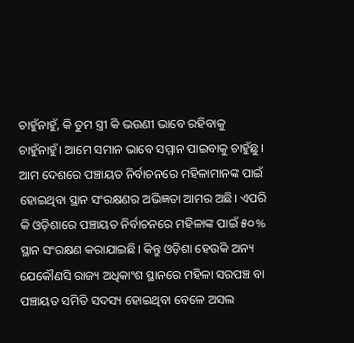ଚାହୁଁନାହୁଁ, କି ତୁମ ସ୍ତ୍ରୀ କି ଭଉଣୀ ଭାବେ ରହିବାକୁ ଚାହୁଁନାହୁଁ। ଆମେ ସମାନ ଭାବେ ସମ୍ମାନ ପାଇବାକୁ ଚାହୁଁଛୁ।
ଆମ ଦେଶରେ ପଞ୍ଚାୟତ ନିର୍ବାଚନରେ ମହିଳାମାନଙ୍କ ପାଇଁ ହୋଇଥିବା ସ୍ଥାନ ସଂରକ୍ଷଣର ଅଭିଜ୍ଞତା ଆମର ଅଛି। ଏପରି କି ଓଡ଼ିଶାରେ ପଞ୍ଚାୟତ ନିର୍ବାଚନରେ ମହିଳାଙ୍କ ପାଇଁ ୫୦% ସ୍ଥାନ ସଂରକ୍ଷଣ କରାଯାଇଛି। କିନ୍ତୁ ଓଡ଼ିଶା ହେଉକି ଅନ୍ୟ ଯେକୌଣସି ରାଜ୍ୟ ଅଧିକାଂଶ ସ୍ଥାନରେ ମହିଳା ସରପଞ୍ଚ ବା ପଞ୍ଚାୟତ ସମିତି ସଦସ୍ୟ ହୋଇଥିବା ବେଳେ ଅସଲ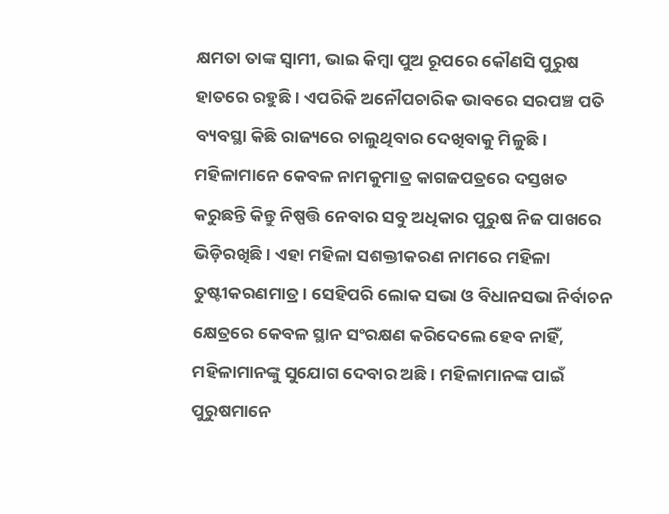କ୍ଷମତା ତାଙ୍କ ସ୍ବାମୀ, ଭାଇ କିମ୍ବା ପୁଅ ରୂପରେ କୌଣସି ପୁରୁଷ ହାତରେ ରହୁଛି। ଏପରିକି ଅନୌପଚାରିକ ଭାବରେ ସରପଞ୍ଚ ପତି ବ୍ୟବସ୍ଥା କିଛି ରାଜ୍ୟରେ ଚାଲୁଥିବାର ଦେଖିବାକୁ ମିଳୁଛି। ମହିଳାମାନେ କେବଳ ନାମକୁମାତ୍ର କାଗଜପତ୍ରରେ ଦସ୍ତଖତ କରୁଛନ୍ତି କିନ୍ତୁ ନିଷ୍ପତ୍ତି ନେବାର ସବୁ ଅଧିକାର ପୁରୁଷ ନିଜ ପାଖରେ ଭିଡ଼ିରଖିଛି। ଏହା ମହିଳା ସଶକ୍ତୀକରଣ ନାମରେ ମହିଳା ତୁଷ୍ଟୀକରଣମାତ୍ର। ସେହିପରି ଲୋକ ସଭା ଓ ବିଧାନସଭା ନିର୍ବାଚନ କ୍ଷେତ୍ରରେ କେବଳ ସ୍ଥାନ ସଂରକ୍ଷଣ କରିଦେଲେ ହେବ ନାହିଁ, ମହିଳାମାନଙ୍କୁ ସୁଯୋଗ ଦେବାର ଅଛି। ମହିଳାମାନଙ୍କ ପାଇଁ ପୁରୁଷମାନେ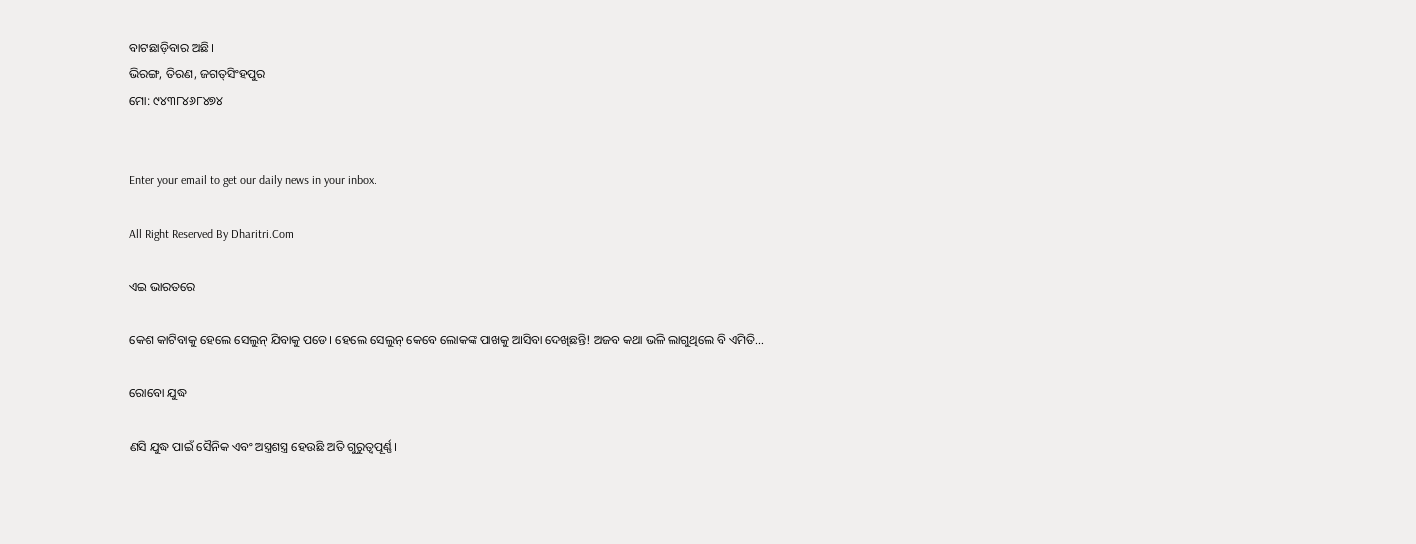ବାଟଛାଡ଼ିବାର ଅଛି।
ଭିରଙ୍ଗ, ତିରଣ, ଜଗତ୍‌ସିଂହପୁର
ମୋ: ୯୪୩୮୪୬୮୪୭୪


Enter your email to get our daily news in your inbox.

All Right Reserved By Dharitri.Com

ଏଇ ଭାରତରେ

କେଶ କାଟିବାକୁ ହେଲେ ସେଲୁନ୍‌ ଯିବାକୁ ପଡେ। ହେଲେ ସେଲୁନ୍‌ କେବେ ଲୋକଙ୍କ ପାଖକୁ ଆସିବା ଦେଖିଛନ୍ତି! ଅଜବ କଥା ଭଳି ଲାଗୁଥିଲେ ବି ଏମିତି...

ରୋବୋ ଯୁଦ୍ଧ

ଣସି ଯୁଦ୍ଧ ପାଇଁ ସୈନିକ ଏବଂ ଅସ୍ତ୍ରଶସ୍ତ୍ର ହେଉଛି ଅତି ଗୁରୁତ୍ୱପୂର୍ଣ୍ଣ।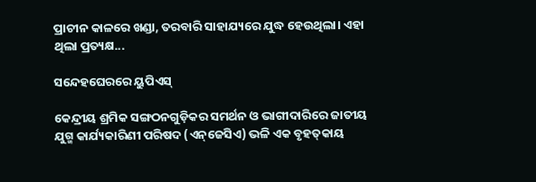ପ୍ରାଚୀନ କାଳରେ ଖଣ୍ଡା, ତରବାରି ସାହାଯ୍ୟରେ ଯୁଦ୍ଧ ହେଉଥିଲା। ଏହା ଥିଲା ପ୍ରତ୍ୟକ୍ଷ...

ସନ୍ଦେହଘେରରେ ୟୁପିଏସ୍‌

କେନ୍ଦ୍ରୀୟ ଶ୍ରମିକ ସଙ୍ଗଠନଗୁଡ଼ିକର ସମର୍ଥନ ଓ ଭାଗୀଦାରିରେ ଜାତୀୟ ଯୁଗ୍ମ କାର୍ଯ୍ୟକାରିଣୀ ପରିଷଦ (ଏନ୍‌ଜେସିଏ) ଭଳି ଏକ ବୃହତ୍‌କାୟ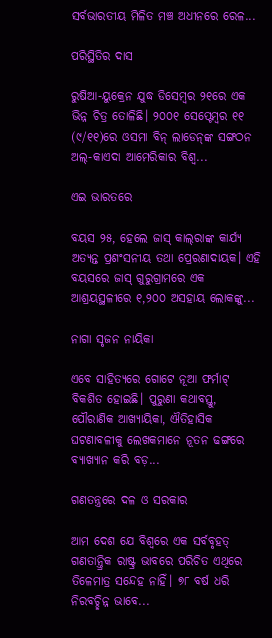ସର୍ବଭାରତୀୟ ମିଳିତ ମଞ୍ଚ ଅଧୀନରେ ରେଳ...

ପରିସ୍ଥିତିର ଦାସ

ରୁଷିଆ-ୟୁକ୍ରେନ ଯୁଦ୍ଧ ଡିସେମ୍ବର ୨୧ରେ ଏକ ଭିନ୍ନ ଚିତ୍ର ତୋଳିଛି। ୨୦୦୧ ସେପ୍ଟେମ୍ବର ୧୧ (୯/୧୧)ରେ ଓସମା ବିନ୍‌ ଲାଡେନ୍‌ଙ୍କ ସଙ୍ଗଠନ ଅଲ୍‌-କାଏଦା ଆମେରିକାର ବିଶ୍ୱ...

ଏଇ ଭାରତରେ

ବୟସ ୨୫, ହେଲେ ଜାସ୍‌ କାଲ୍‌ରାଙ୍କ କାର୍ଯ୍ୟ ଅତ୍ୟନ୍ତ ପ୍ରଶଂସନୀୟ ତଥା ପ୍ରେରଣାଦାୟକ। ଏହି ବୟସରେ ଜାସ୍‌ ଗୁରୁଗ୍ରାମରେ ଏକ ଆଶ୍ରୟସ୍ଥଳୀରେ ୧,୨୦୦ ଅସହାୟ ଲୋକଙ୍କୁ...

ନାଗା ସୃଜନ ନାୟିକା

ଏବେ ସାହିତ୍ୟରେ ଗୋଟେ ନୂଆ ଫର୍ମାଟ୍‌ ବିକଶିତ ହୋଇଛି। ପୁରୁଣା କଥାବସ୍ତୁ, ପୌରାଣିକ ଆଖ୍ୟାୟିକା, ଐତିହାସିକ ଘଟଣାବଳୀକୁ ଲେଖକମାନେ ନୂତନ ଢଙ୍ଗରେ ବ୍ୟାଖ୍ୟାନ କରି ବଡ଼...

ଗଣତନ୍ତ୍ରରେ ଦଳ ଓ ସରକାର

ଆମ ଦେଶ ଯେ ବିଶ୍ୱରେ ଏକ ସର୍ବବୃହତ୍‌ ଗଣତାନ୍ତ୍ରିକ ରାଷ୍ଟ୍ର ଭାବରେ ପରିଚିତ ଏଥିରେ ତିଳେମାତ୍ର ସନ୍ଦେହ ନାହିଁ। ୭୮ ବର୍ଷ ଧରି ନିରବଚ୍ଛିନ୍ନ ଭାବେ...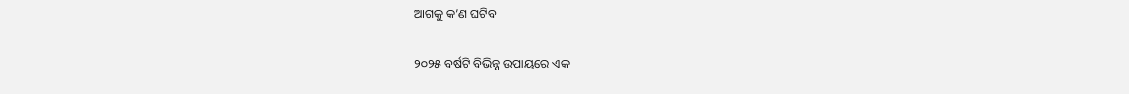ଆଗକୁ କ’ଣ ଘଟିବ

୨୦୨୫ ବର୍ଷଟି ବିଭିନ୍ନ ଉପାୟରେ ଏକ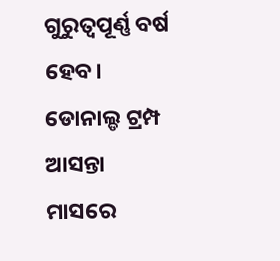ଗୁରୁତ୍ୱପୂର୍ଣ୍ଣ ବର୍ଷ ହେବ। ଡୋନାଲ୍ଡ ଟ୍ରମ୍ପ ଆସନ୍ତା ମାସରେ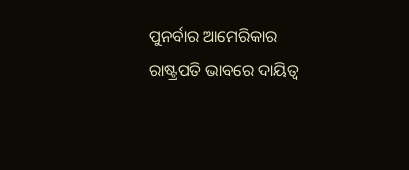ପୁନର୍ବାର ଆମେରିକାର ରାଷ୍ଟ୍ରପତି ଭାବରେ ଦାୟିତ୍ୱ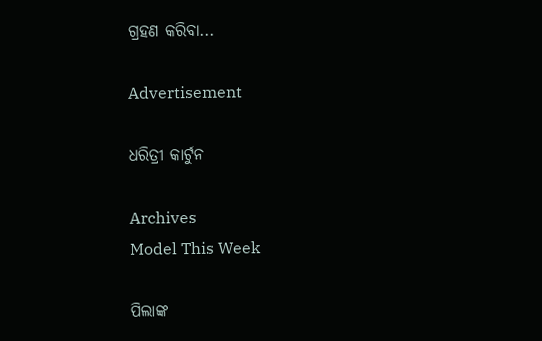ଗ୍ରହଣ କରିବା...

Advertisement

ଧରିତ୍ରୀ କାର୍ଟୁନ

Archives
Model This Week

ପିଲାଙ୍କ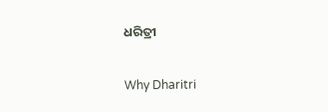ଧରିତ୍ରୀ

Why Dharitri